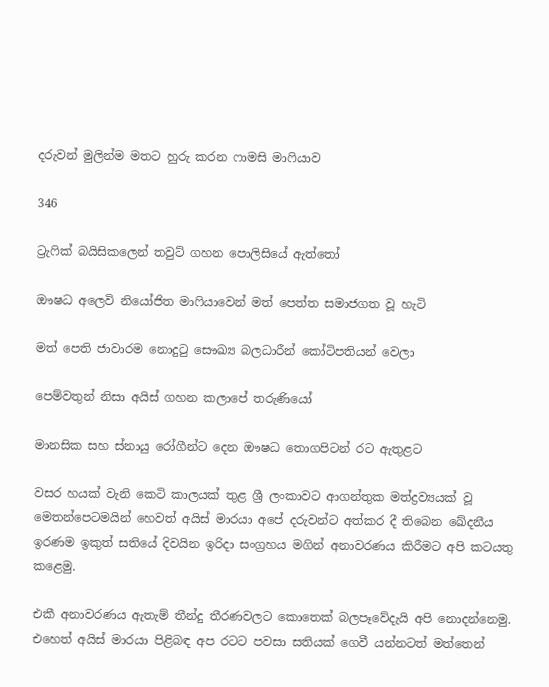දරුවන් මුලින්ම මතට හුරු කරන ෆාමසි මාෆියාව

346

ට්‍රැෆික් බයිසිකලෙන් තවුට් ගහන පොලිසියේ ඇත්තෝ

ඖෂධ අලෙවි නියෝජිත මාෆියාවෙන් මත් පෙත්ත සමාජගත වූ හැටි

මත් පෙති ජාවාරම නොදුටු සෞඛ්‍ය බලධාරීන් කෝටිපතියන් වෙලා

පෙම්වතුන් නිසා අයිස් ගහන කලාපේ තරුණියෝ

මානසික සහ ස්නායු රෝගීන්ට දෙන ඖෂධ තොගපිටන් රට ඇතුළට

වසර හයක් වැනි කෙටි කාලයක් තුළ ශ්‍රී ලංකාවට ආගන්තුක මත්ද්‍රව්‍යයක් වූ මෙතන්පෙටමයින් හෙවත් අයිස් මාරයා අපේ දරුවන්ට අත්කර දී තිබෙන ඛේදනීය ඉරණම ඉකුත් සතියේ දිවයින ඉරිදා සංග්‍රහය මගින් අනාවරණය කිරීමට අපි කටයතු කළෙමු.

එකී අනාවරණය ඇතැම් තීන්දු තීරණවලට කොතෙක් බලපෑවේදැයි අපි නොදන්නෙමු. එහෙත් අයිස් මාරයා පිළිබඳ අප රටට පවසා සතියක් ගෙවී යන්නටත් මත්තෙන්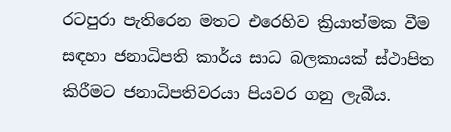රටපුරා පැතිරෙන මතට එරෙහිව ක්‍රියාත්මක වීම සඳහා ජනාධිපති කාර්ය සාධ බලකායක් ස්ථාපිත කිරීමට ජනාධිපතිවරයා පියවර ගනු ලැබීය.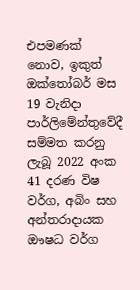එපමණක් නොව, ඉකුත් ඔක්තෝබර් මස 19 වැනිදා පාර්ලිමේන්තුවේදී සම්මත කරනු ලැබූ 2022 අංක 41 දරණ විෂ වර්ග, අබිං සහ අන්තරාදායක ඖෂධ වර්ග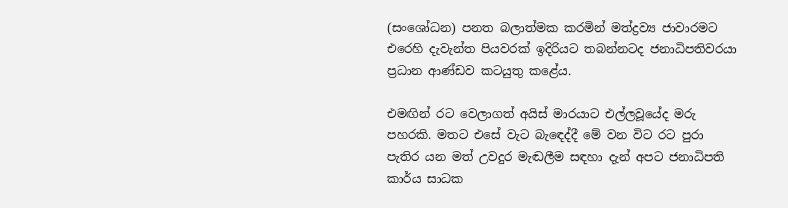(සංශෝධන) පනත බලාත්මක කරමින් මත්ද්‍රව්‍ය ජාවාරමට එරෙහි දැවැන්ත පියවරක් ඉදිරියට තබන්නටද ජනාධිපතිවරයා ප්‍රධාන ආණ්ඩව කටයුතු කළේය.

එමඟින් රට වෙලාගත් අයිස් මාරයාට එල්ලවූයේද මරු පහරකි. මතට එසේ වැට බැඳෙද්දී මේ වන විට රට පුරා පැතිර යන මත් උවදුර මැඬලීම සඳහා දැන් අපට ජනාධිපති කාර්ය සාධක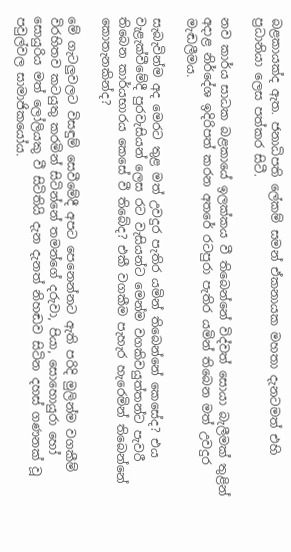බළකායක්ද ඇත. ජනාධිපති ලේකම් සමන් ඒකනායක මහතා දැනටමත් එහි ප්‍රධානියා ලෙස පත්කර සිටී.

නව කාර්ය සාධක බළකායේ ඉලක්කය වී තිබෙන්නේ විද්වත් සොයා බැලීමක් තුළින් අදාළ නිර්දේශ ඉදිරිපත් කරන අතරේ රටපුරා පැතිර යමින් තිබෙන මත් උවදුර මැඬලීමය.

සැබැවින්ම අද මෙරට තුළ මත් උවදුර පැතිර යමින් තිබෙන්නේ කෙසේද? එය වැළැක්වීමේදී පුරවැසියන් ලෙස රට වැසියන්ට මෙන්ම වගකිවයුත්තන්ට පැවරී තිබෙන කාර්යභාරය කෙසේ වී තිබේද? එකී වගකීම පැහැර හැරෙමින් තිබෙන්නේ කොතැනකින්ද?

මේ ගැටලුවලට විසඳුම් සෙවීමේදී අපට පෙනෙන්නට ඇති පරිදි මුලින්ම වගකීම් විරහිතව කටයුතු කරමින් සිටින්නේ තමන්ගේ දරුවා, පියා, සොහොයුරා හෝ සොයුරිය මත් ලෝලියකු වී සිටිතියි දැන දැනත් නිහඬව සිටින දහස් ගණනක් වූ පවුල්වල සාමාජිකයෝය.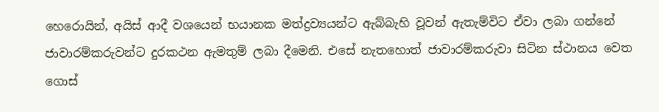හෙරොයින්, අයිස් ආදී වශයෙන් භයානක මත්ද්‍රව්‍යයන්ට ඇබ්බැහි වූවන් ඇතැම්විට ඒවා ලබා ගන්නේ ජාවාරම්කරුවන්ට දුරකථන ඇමතුම් ලබා දීමෙනි. එසේ නැතහොත් ජාවාරම්කරුවා සිටින ස්ථානය වෙත ගොස්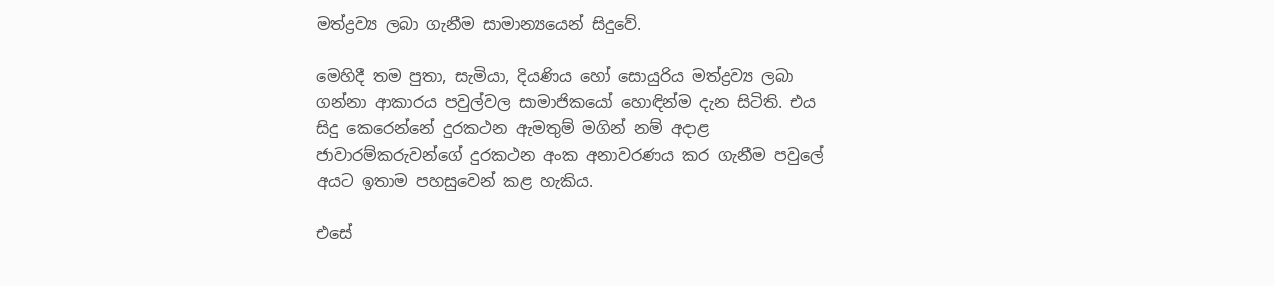මත්ද්‍රව්‍ය ලබා ගැනීම සාමාන්‍යයෙන් සිදුවේ.

මෙහිදී තම පුතා, සැමියා, දියණිය හෝ සොයුරිය මත්ද්‍රව්‍ය ලබා ගන්නා ආකාරය පවුල්වල සාමාජිකයෝ හොඳින්ම දැන සිටිති. එය සිදු කෙරෙන්නේ දුරකථන ඇමතුම් මගින් නම් අදාළ ජාවාරම්කරුවන්ගේ දුරකථන අංක අනාවරණය කර ගැනීම පවුලේ අයට ඉතාම පහසුවෙන් කළ හැකිය.

එසේ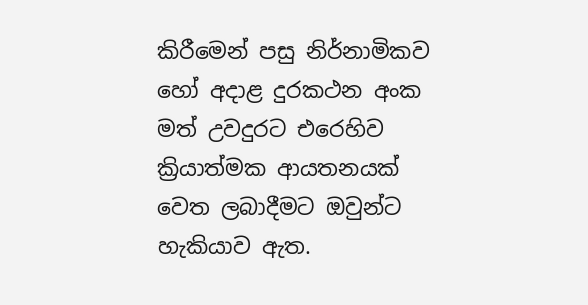කිරීමෙන් පසු නිර්නාමිකව හෝ අදාළ දුරකථන අංක මත් උවදුරට එරෙහිව ක්‍රියාත්මක ආයතනයක් වෙත ලබාදීමට ඔවුන්ට හැකියාව ඇත.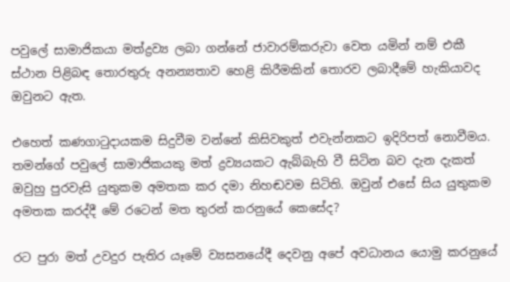පවුලේ සාමාජිකයා මත්ද්‍රව්‍ය ලබා ගන්නේ ජාවාරම්කරුවා වෙත යමින් නම් එකී ස්ථාන පිළිබඳ තොරතුරු අනන්‍යතාව හෙළි කිරීමකින් තොරව ලබාදීමේ හැකියාවද ඔවුනට ඇත.

එහෙත් කණගාටුදායකම සිදුවීම වන්නේ කිසිවකුත් එවැන්නකට ඉදිරිපත් නොවීමය. තමන්ගේ පවුලේ සාමාජිකයකු මත් ද්‍රව්‍යයකට ඇබ්බැහි වී සිටින බව දැන දැකත් ඔවුහු පුරවැසි යුතුකම අමතක කර දමා නිහඬවම සිටිති. ඔවුන් එසේ සිය යුතුකම අමතක කරද්දී මේ රටෙන් මත තුරන් කරනුයේ කෙසේද?

රට පුරා මත් උවදුර පැතිර යෑමේ ව්‍යසනයේදී දෙවනු අපේ අවධානය යොමු කරනුයේ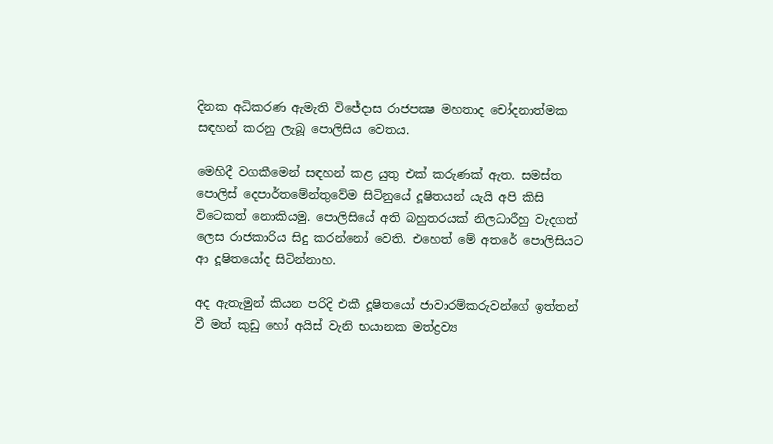දිනක අධිකරණ ඇමැති විජේදාස රාජපක්‍ෂ මහතාද චෝදනාත්මක සඳහන් කරනු ලැබූ පොලිසිය වෙතය.

මෙහිදී වගකීමෙන් සඳහන් කළ යුතු එක් කරුණක් ඇත. සමස්ත පොලිස් දෙපාර්තමේන්තුවේම සිටිනුයේ දූෂිතයන් යැයි අපි කිසි විටෙකත් නොකියමු. පොලිසියේ අති බහුතරයක් නිලධාරීහු වැදගත් ලෙස රාජකාරිය සිදු කරන්නෝ වෙති. එහෙත් මේ අතරේ පොලිසියට ආ දූෂිතයෝද සිටින්නාහ.

අද ඇතැමුන් කියන පරිදි එකී දූෂිතයෝ ජාවාරම්කරුවන්ගේ ඉත්තන් වී මත් කුඩු හෝ අයිස් වැනි භයානක මත්ද්‍රව්‍ය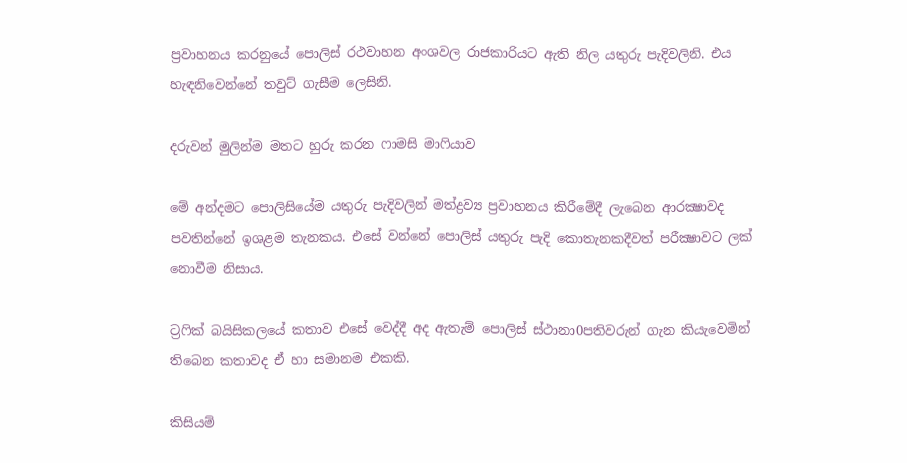ප්‍රවාහනය කරනුයේ පොලිස් රථවාහන අංශවල රාජකාරියට ඇති නිල යතුරු පැදිවලිනි. එය හැඳනිවෙන්නේ තවුට් ගැසීම ලෙසිනි.

දරුවන් මුලින්ම මතට හුරු කරන ෆාමසි මාෆියාව

මේ අන්දමට පොලිසියේම යතුරු පැදිවලින් මත්ද්‍රව්‍ය ප්‍රවාහනය කිරීමේදී ලැබෙන ආරක්‍ෂාවද පවතින්නේ ඉශළම තැනකය. එසේ වන්නේ පොලිස් යතුරු පැදි කොතැනකදීවත් පරීක්‍ෂාවට ලක් නොවීම නිසාය.

ට්‍රෆික් බයිසිකලයේ කතාව එසේ වෙද්දී අද ඇතැම් පොලිස් ස්ථානා0පතිවරුන් ගැන කියැවෙමින් තිබෙන කතාවද ඒ හා සමානම එකකි.

කිසියම්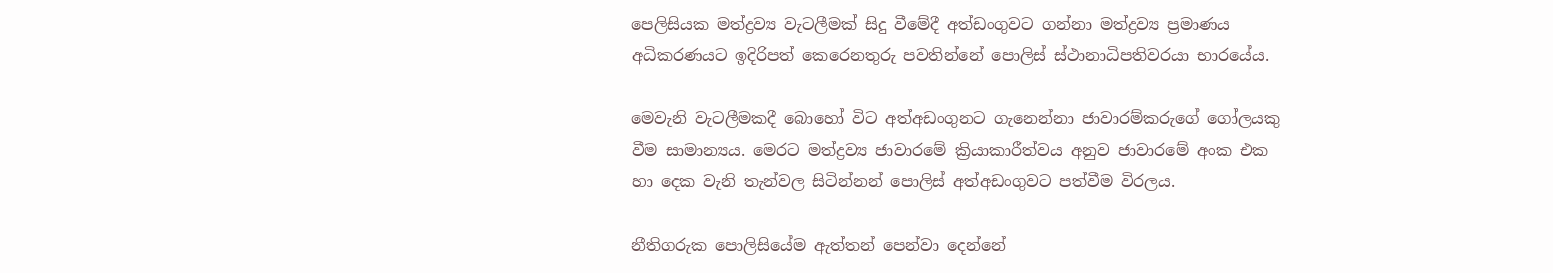පෙලිසියක මත්ද්‍රව්‍ය වැටලීමක් සිදු වීමේදී අත්ඩංගුවට ගන්නා මත්ද්‍රව්‍ය ප්‍රමාණය අධිකරණයට ඉදිරිපත් කෙරෙනතුරු පවතින්නේ පොලිස් ස්ථානාධිපතිවරයා භාරයේය.

මෙවැනි වැටලීමකදී බොහෝ විට අත්අඩංගුනට ගැනෙන්නා ජාවාරම්කරුගේ ගෝලයකු වීම සාමාන්‍යය. මෙරට මත්ද්‍රව්‍ය ජාවාරමේ ක්‍රියාකාරීත්වය අනුව ජාවාරමේ අංක එක හා දෙක වැනි තැන්වල සිටින්නන් පොලිස් අත්අඩංගුවට පත්වීම විරලය.

නීතිගරුක පොලිසියේම ඇත්තන් පෙන්වා දෙන්නේ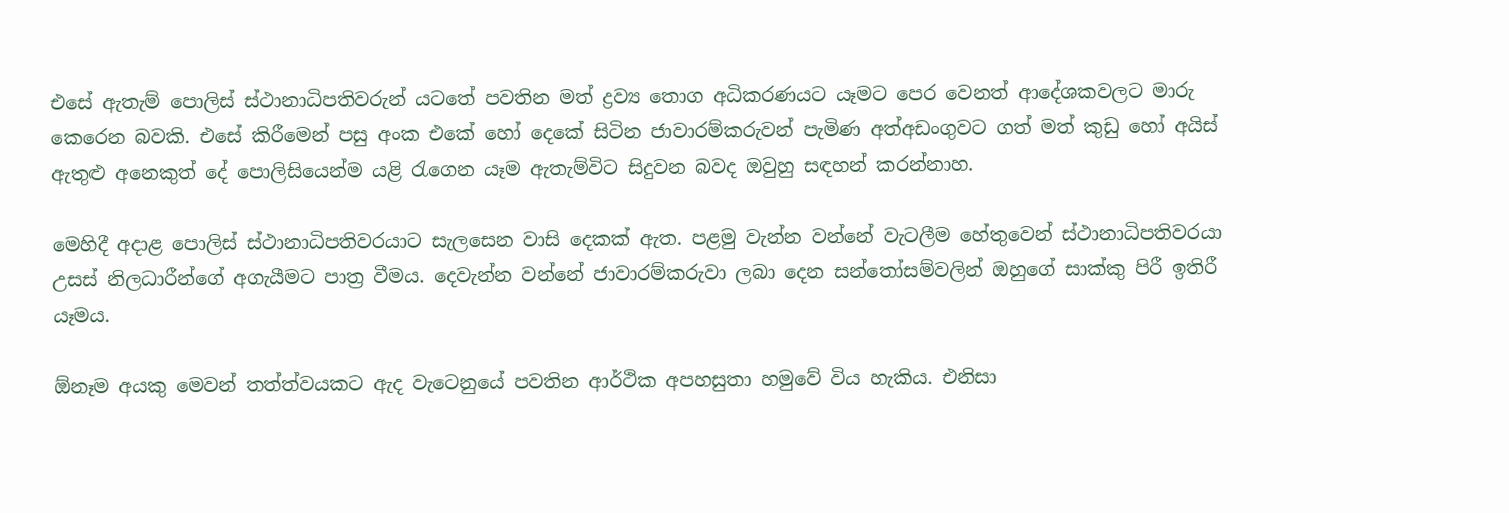එසේ ඇතැම් පොලිස් ස්ථානාධිපතිවරුන් යටතේ පවතින මත් ද්‍රව්‍ය තොග අධිකරණයට යෑමට පෙර වෙනත් ආදේශකවලට මාරු කෙරෙන බවකි. එසේ කිරීමෙන් පසු අංක එකේ හෝ දෙකේ සිටින ජාවාරම්කරුවන් පැමිණ අත්අඩංගුවට ගත් මත් කුඩු හෝ අයිස් ඇතුළු අනෙකුත් දේ පොලිසියෙන්ම යළි රැගෙන යෑම ඇතැම්විට සිදුවන බවද ඔවුහු සඳහන් කරන්නාහ.

මෙහිදී අදාළ පොලිස් ස්ථානාධිපතිවරයාට සැලසෙන වාසි දෙකක් ඇත. පළමු වැන්න වන්නේ වැටලීම හේතුවෙන් ස්ථානාධිපතිවරයා උසස් නිලධාරීන්ගේ අගැයීමට පාත්‍ර වීමය. දෙවැන්න වන්නේ ජාවාරම්කරුවා ලබා දෙන සන්තෝසම්වලින් ඔහුගේ සාක්කු පිරී ඉතිරී යෑමය.

ඕනෑම අයකු මෙවන් තත්ත්වයකට ඇද වැටෙනුයේ පවතින ආර්ථික අපහසුතා හමුවේ විය හැකිය. එනිසා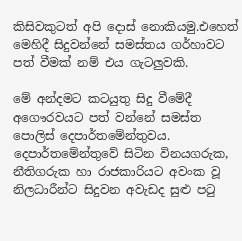කිසිවකුටත් අපි දොස් නොකියමු.එහෙත් මෙහිදී සිදුවන්නේ සමස්තය ගර්හාවට පත් වීමක් නම් එය ගැටලුවකි.

මේ අන්දමට කටයුතු සිදු වීමේදී අගෞරවයට පත් වන්නේ සමස්ත පොලිස් දෙපාර්තමේන්තුවය. දෙපාර්තමේන්තුවේ සිටින විනයගරුක, නීතිගරුක හා රාජකාරියට අවංක වූ නිලධාරීන්ට සිදුවන අවැඩද සුළු පටු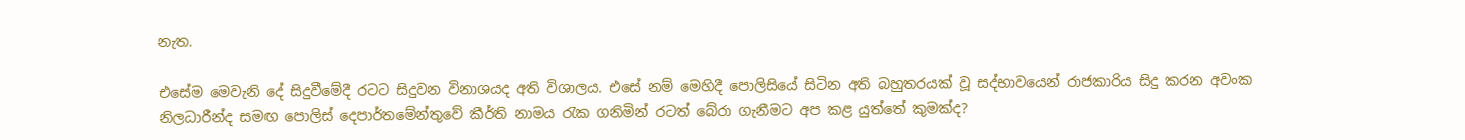නැත.

එසේම මෙවැනි දේ සිදුවීමේදී රටට සිදුවන විනාශයද අති විශාලය. එසේ නම් මෙහිදී පොලිසියේ සිටින අති බහුතරයක් වූ සද්භාවයෙන් රාජකාරිය සිදු කරන අවංක නිලධාරීන්ද සමඟ පොලිස් දෙපාර්තමේන්තුවේ කීර්ති නාමය රැක ගනිමින් රටත් බේරා ගැනීමට අප කළ යුත්තේ කුමක්ද?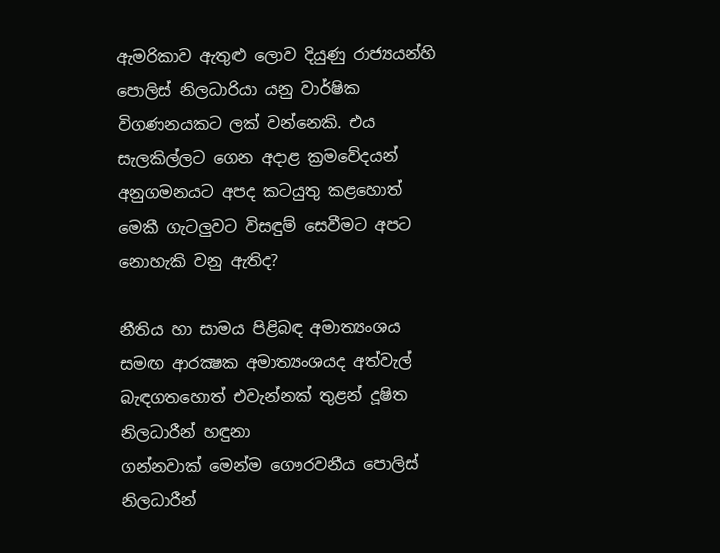ඇමරිකාව ඇතුළු ලොව දියුණු රාජ්‍යයන්හි පොලිස් නිලධාරියා යනු වාර්ෂික විගණනයකට ලක් වන්නෙකි. එය සැලකිල්ලට ගෙන අදාළ ක්‍රමවේදයන් අනුගමනයට අපද කටයුතු කළහොත් මෙකී ගැටලුවට විසඳුම් සෙවීමට අපට නොහැකි වනු ඇතිද?

නීතිය හා සාමය පිළිබඳ අමාත්‍යංශය සමඟ ආරක්‍ෂක අමාත්‍යංශයද අත්වැල් බැඳගතහොත් එවැන්නක් තුළන් දූෂිත නිලධාරීන් හඳුනා
ගන්නවාක් මෙන්ම ගෞරවනීය පොලිස් නිලධාරීන්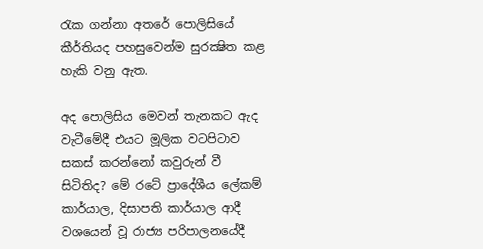රැක ගන්නා අතරේ පොලිසියේ කීර්තියද පහසුවෙන්ම සුරක්‍ෂිත කළ හැකි වනු ඇත.

අද පොලිසිය මෙවන් තැනකට ඇද වැටීමේදී එයට මූලික වටපිටාව සකස් කරන්නෝ කවුරුන් වී සිටිතිද? මේ රටේ ප්‍රාදේශීය ලේකම් කාර්යාල, දිසාපති කාර්යාල ආදී වශයෙන් වූ රාජ්‍ය පරිපාලනයේදී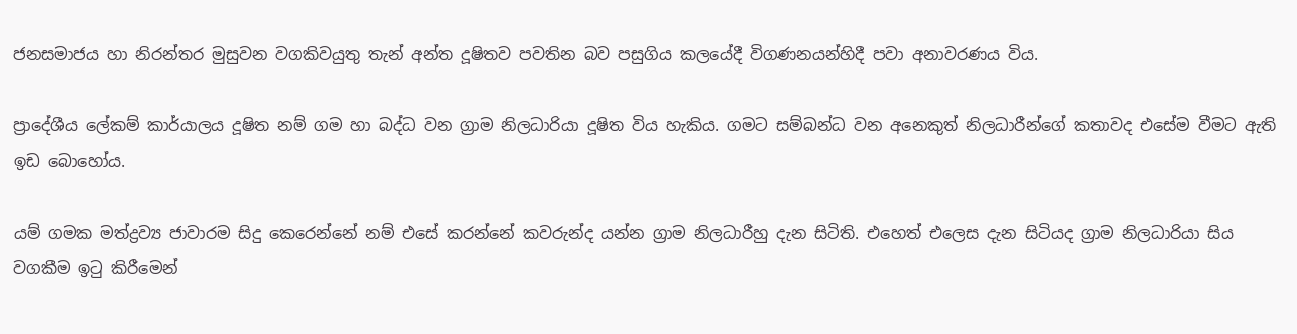ජනසමාජය හා නිරන්තර මුසුවන වගකිවයුතු තැන් අන්ත දූෂිතව පවතින බව පසුගිය කලයේදී විගණනයන්හිදී පවා අනාවරණය විය.

ප්‍රාදේශීය ලේකම් කාර්යාලය දූෂිත නම් ගම හා බද්ධ වන ග්‍රාම නිලධාරියා දූෂිත විය හැකිය. ගමට සම්බන්ධ වන අනෙකුත් නිලධාරීන්ගේ කතාවද එසේම වීමට ඇති ඉඩ බොහෝය.

යම් ගමක මත්ද්‍රව්‍ය ජාවාරම සිදු කෙරෙන්නේ නම් එසේ කරන්නේ කවරුන්ද යන්න ග්‍රාම නිලධාරීහු දැන සිටිති. එහෙත් එලෙස දැන සිටියද ග්‍රාම නිලධාරියා සිය වගකීම ඉටු කිරීමෙන්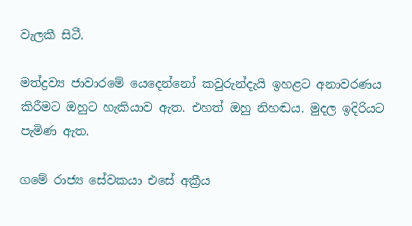වැලකී සිටී.

මත්ද්‍රව්‍ය ජාවාරමේ යෙදෙන්නෝ කවුරුන්දැයි ඉහළට අනාවරණය කිරීමට ඔහුට හැකියාව ඇත. එහත් ඔහු නිහඬය. මුදල ඉදිරියට පැමිණ ඇත.

ගමේ රාජ්‍ය සේවකයා එසේ අක්‍රීය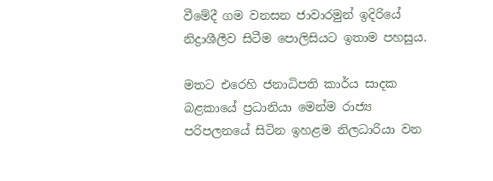වීමේදී ගම වනසන ජාවාරමුන් ඉදිරියේ නිද්‍රාශීලීව සිටීම පොලිසියට ඉතාම පහසුය.

මතට එරෙහි ජනාධිපති කාර්ය සාදක බළකායේ ප්‍රධානියා මෙන්ම රාජ්‍ය පරිපලනයේ සිටින ඉහළම නිලධාරියා වන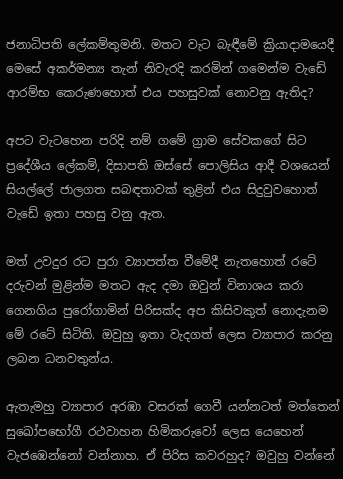ජනාධිපති ලේකම්තුමනි. මතට වැට බැඳීමේ ක්‍රියාදාමයෙදී මෙසේ අකර්මන්‍ය තැන් නිවැරදි කරමින් ගමෙන්ම වැඩේ ආරම්භ කෙරුණහොත් එය පහසුවක් නොවනු ඇතිද?

අපට වැටහෙන පරිදි නම් ගමේ ග්‍රාම සේවකගේ සිට ප්‍රදේශීය ලේකම්, දිසාපති ඔස්සේ පොලිසිය ආදී වශයෙන් සියල්ලේ ජාලගත සබඳතාවක් තුළින් එය සිදුවුවහොත් වැඩේ ඉතා පහසු වනු ඇත.

මත් උවදුර රට පුරා ව්‍යාපත්ත වීමේදී නැතහොත් රටේ දරුවන් මුළින්ම මතට ඇද දමා ඔවුන් විනාශය කරා ගෙනගිය පුරෝගාමින් පිරිසක්ද අප කිසිවකුත් නොදැනම මේ රටේ සිටිති. ඔවුහු ඉතා වැදගත් ලෙස ව්‍යාපාර කරනු ලබන ධනවතුන්ය.

ඇතැමහු ව්‍යාපාර අරඹා වසරක් ගෙවී යන්නටත් මත්තෙන් සුඛෝපභෝගී රථවාහන හිමිකරුවෝ ලෙස යෙහෙන් වැජඹෙන්නෝ වන්නාහ. ඒ පිරිස කවරහුද? ඔවුහු වන්නේ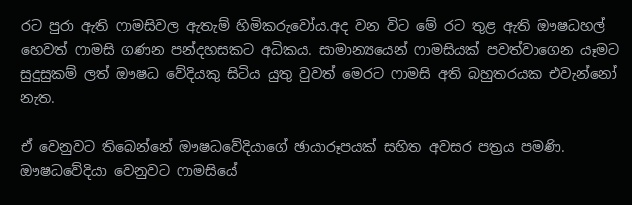රට පුරා ඇති ෆාමසිවල ඇතැම් හිමිකරුවෝය.අද වන විට මේ රට තුළ ඇති ඖෂධහල් හෙවත් ෆාමසි ගණන පන්දහසකට අධිකය. සාමාන්‍යයෙන් ෆාමසියක් පවත්වාගෙන යෑමට සුදුසුකම් ලත් ඖෂධ වේදියකු සිටිය යුතු වුවත් මෙරට ෆාමසි අති බහුතරයක එවැන්නෝ නැත.

ඒ වෙනුවට තිබෙන්නේ ඖෂධවේදියාගේ ඡායාරූපයක් සහිත අවසර පත්‍රය පමණි. ඖෂධවේදියා වෙනුවට ෆාමසියේ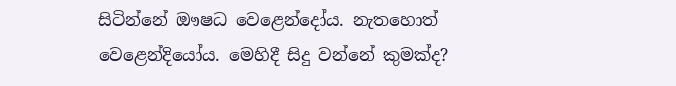සිටින්නේ ඖෂධ වෙළෙන්දෝය. නැතහොත් වෙළෙන්දියෝය. මෙහිදී සිදු වන්නේ කුමක්ද?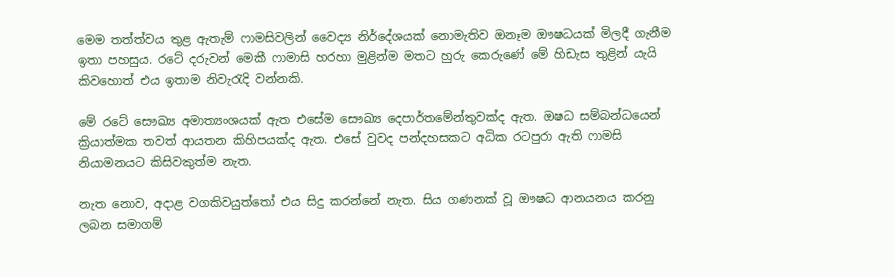මෙම තත්ත්වය තුළ ඇතැම් ෆාමසිවලින් වෛද්‍ය නිර්දේශයක් නොමැතිව ඔනෑම ඖෂධයක් මිලදී ගැනීම ඉතා පහසුය. රටේ දරුවන් මෙකී ෆාමාසි හරහා මුළින්ම මතට හුරු කෙරුණේ මේ හිඩැස තුළින් යැයි කිවහොත් එය ඉතාම නිවැරැදි වන්නකි.

මේ රටේ සෞඛ්‍ය අමාත්‍යංශයක් ඇත එසේම සෞඛ්‍ය දෙපාර්තමේන්තුවක්ද ඇත. ඔෂධ සම්බන්ධයෙන් ක්‍රියාත්මක තවත් ආයතන කිහිපයක්ද ඇත. එසේ වුවද පන්දහසකට අධික රටපුරා ඇති ෆාමසි නියාමනයට කිසිවකුත්ම නැත.

නැත නොව, අදාළ වගකිවයුත්තෝ එය සිදු කරන්නේ නැත. සිය ගණනක් වූ ඖෂධ ආනයනය කරනු ලබන සමාගම්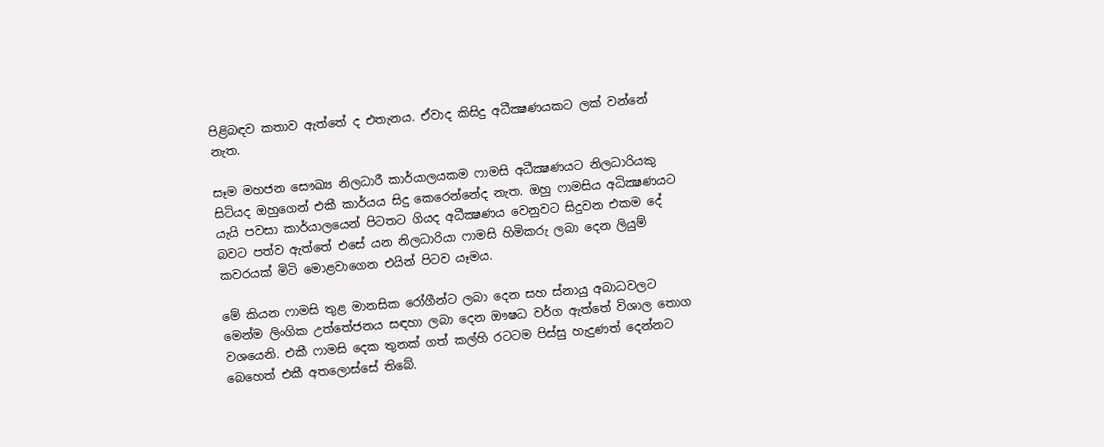පිළිබඳව කතාව ඇත්තේ ද එතැනය. ඒවාද කිසිදු අධීක්‍ෂණයකට ලක් වන්නේ නැත.

සෑම මහජන සෞඛ්‍ය නිලධාරී කාර්යාලයකම ෆාමසි අධීක්‍ෂණයට නිලධාරියකු සිටියද ඔහුගෙන් එකී කාර්යය සිදු කෙරෙන්නේද නැත. ඔහු ෆාමසිය අධික්‍ෂණයට යැයි පවසා කාර්යාලයෙන් පිටතට ගියද අධීක්‍ෂණය වෙනුවට සිදුවන එකම දේ බවට පත්ව ඇත්තේ එසේ යන නිලධාරියා ෆාමසි හිමිකරු ලබා දෙන ලියුම් කවරයක් මිටි මොළවාගෙන එයින් පිටව යෑමය.

මේ කියන ෆාමසි තුළ මානසික රෝගීන්ට ලබා දෙන සහ ස්නායු අබාධවලට මෙන්ම ලිංගික උත්තේජනය සඳහා ලබා දෙන ඖෂධ වර්ග ඇත්තේ විශාල තොග වශයෙනි. එකී ෆාමසි දෙක තුනක් ගත් කල්හි රටටම පිස්සු හැදුණත් දෙන්නට බෙහෙත් එකී අතලොස්සේ තිබේ.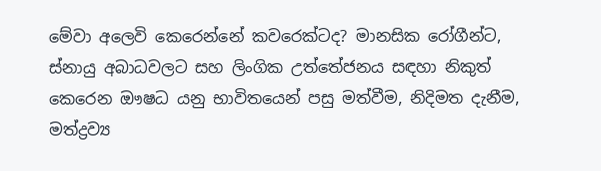මේවා අලෙවි කෙරෙන්නේ කවරෙක්ටද? මානසික රෝගීන්ට, ස්නායු අබාධවලට සහ ලිංගික උත්තේජනය සඳහා නිකුත් කෙරෙන ඖෂධ යනු භාවිතයෙන් පසු මත්වීම, නිදිමත දැනීම, මත්ද්‍රව්‍ය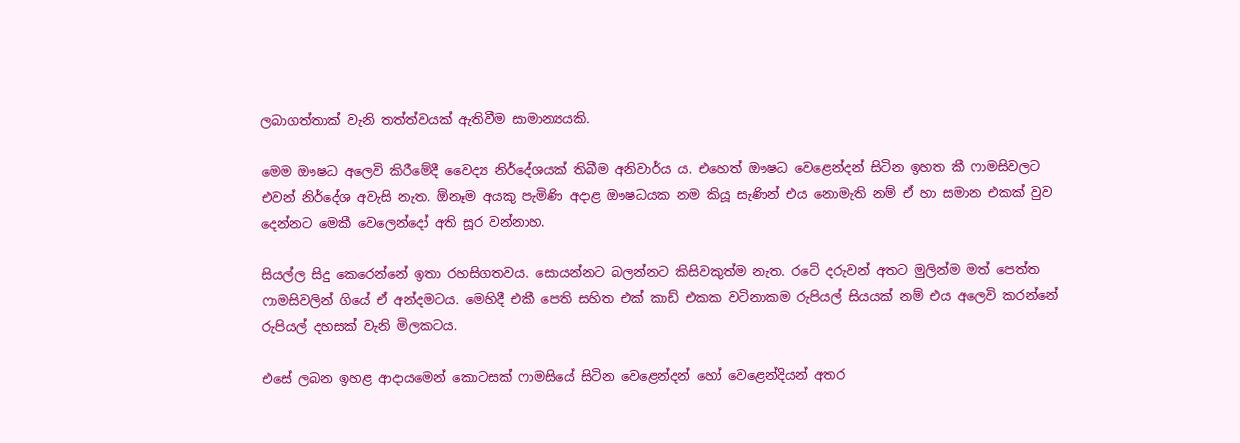ලබාගත්තාක් වැනි තත්ත්වයක් ඇතිවීම සාමාන්‍යයකි.

මෙම ඖෂධ අලෙවි කිරීමේදී වෛද්‍ය නිර්දේශයක් තිබීම අනිවාර්ය ය. එහෙත් ඖෂධ වෙළෙන්දන් සිටින ඉහත කී ෆාමසිවලට එවන් නිර්දේශ අවැසි නැත. ඕනෑම අයකු පැමිණි අදාළ ඖෂධයක නම කියූ සැණින් එය නොමැති නම් ඒ හා සමාන එකක් වුව දෙන්නට මෙකී වෙලෙන්දෝ අති සූර වන්නාහ.

සියල්ල සිදු කෙරෙන්නේ ඉතා රහසිගතවය. සොයන්නට බලන්නට කිසිවකුත්ම නැත. රටේ දරුවන් අතට මුලින්ම මත් පෙත්ත ෆාමසිවලින් ගියේ ඒ අන්දමටය. මෙහිදී එකී පෙති සහිත එක් කාඩ් එකක වටිනාකම රුපියල් සියයක් නම් එය අලෙවි කරන්නේ රුපියල් දහසක් වැනි මිලකටය.

එසේ ලබන ඉහළ ආදායමෙන් කොටසක් ෆාමසියේ සිටින වෙළෙන්දන් හෝ වෙළෙන්දියන් අතර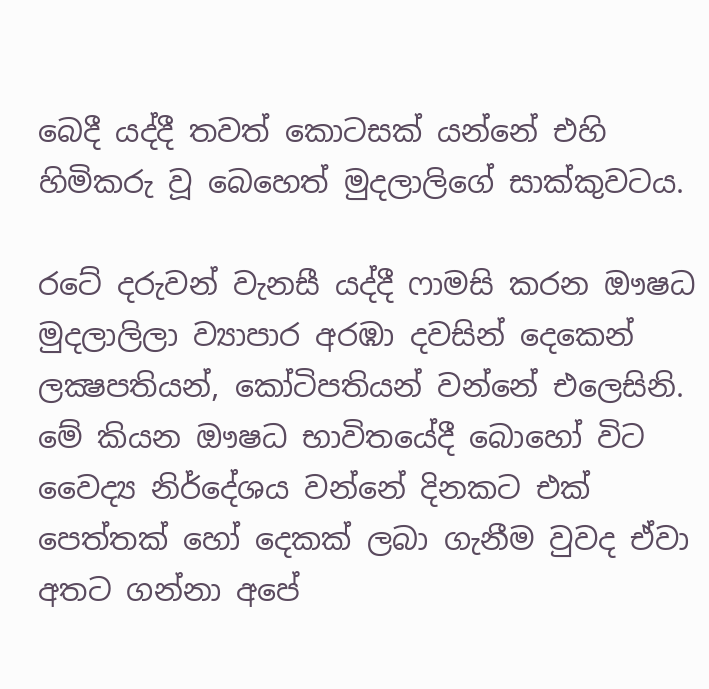බෙදී යද්දී තවත් කොටසක් යන්නේ එහි හිමිකරු වූ බෙහෙත් මුදලාලිගේ සාක්කුවටය.

රටේ දරුවන් වැනසී යද්දී ෆාමසි කරන ඖෂධ මුදලාලිලා ව්‍යාපාර අරඹා දවසින් දෙකෙන් ලක්‍ෂපතියන්, කෝටිපතියන් වන්නේ එලෙසිනි. මේ කියන ඖෂධ භාවිතයේදී බොහෝ විට වෛද්‍ය නිර්දේශය වන්නේ දිනකට එක් පෙත්තක් හෝ දෙකක් ලබා ගැනීම වුවද ඒවා අතට ගන්නා අපේ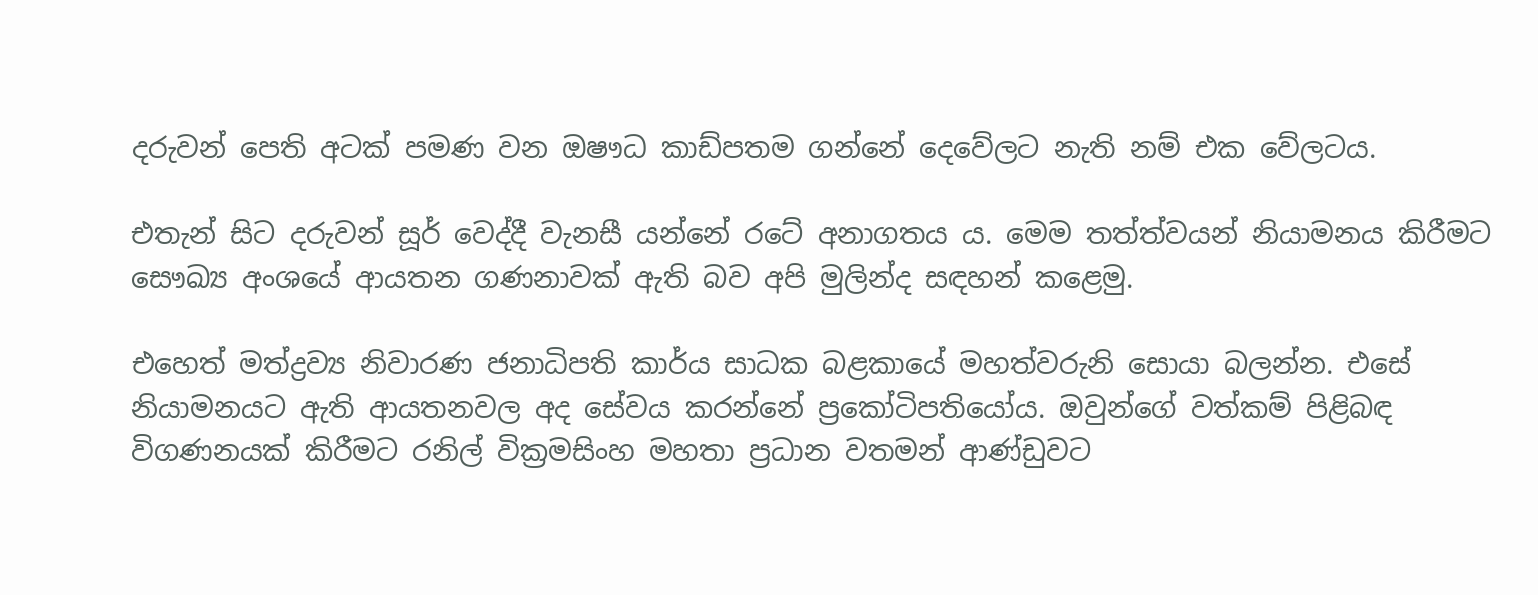දරුවන් පෙති අටක් පමණ වන ඔෂෟධ කාඩ්පතම ගන්නේ දෙවේලට නැති නම් එක වේලටය.

එතැන් සිට දරුවන් සූර් වෙද්දී වැනසී යන්නේ රටේ අනාගතය ය. මෙම තත්ත්වයන් නියාමනය කිරීමට සෞඛ්‍ය අංශයේ ආයතන ගණනාවක් ඇති බව අපි මුලින්ද සඳහන් කළෙමු.

එහෙත් මත්ද්‍රව්‍ය නිවාරණ ජනාධිපති කාර්ය සාධක බළකායේ මහත්වරුනි සොයා බලන්න. එසේ නියාමනයට ඇති ආයතනවල අද සේවය කරන්නේ ප්‍රකෝටිපතියෝය. ඔවුන්ගේ වත්කම් පිළිබඳ විගණනයක් කිරීමට රනිල් වික්‍රමසිංහ මහතා ප්‍රධාන වතමන් ආණ්ඩුවට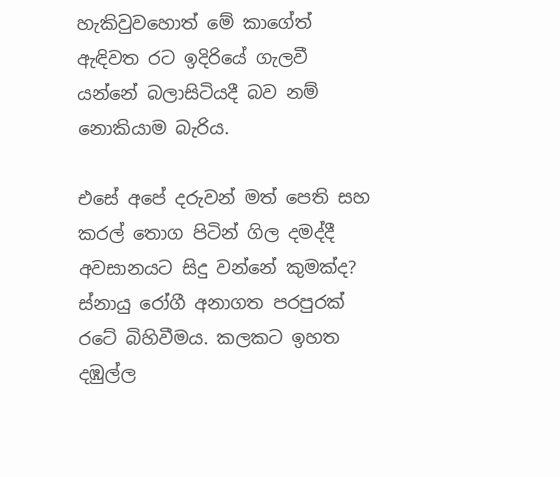හැකිවුවහොත් මේ කාගේත් ඇඳිවත රට ඉදිරියේ ගැලවී යන්නේ බලාසිටියදී බව නම් නොකියාම බැරිය.

එසේ අපේ දරුවන් මත් පෙති සහ කරල් තොග පිටින් ගිල දමද්දී අවසානයට සිදු වන්නේ කුමක්ද? ස්නායු රෝගී අනාගත පරපුරක් රටේ බිහිවීමය. කලකට ඉහත දඹුල්ල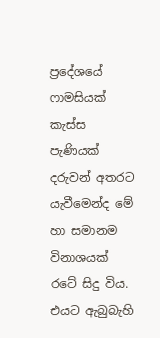ප්‍රදේශයේ ෆාමසියක් කැස්ස පැණියක් දරුවන් අතරට යැවීමෙන්ද මේ හා සමානම විනාශයක් රටේ සිදු විය. එයට ඇබුබැහි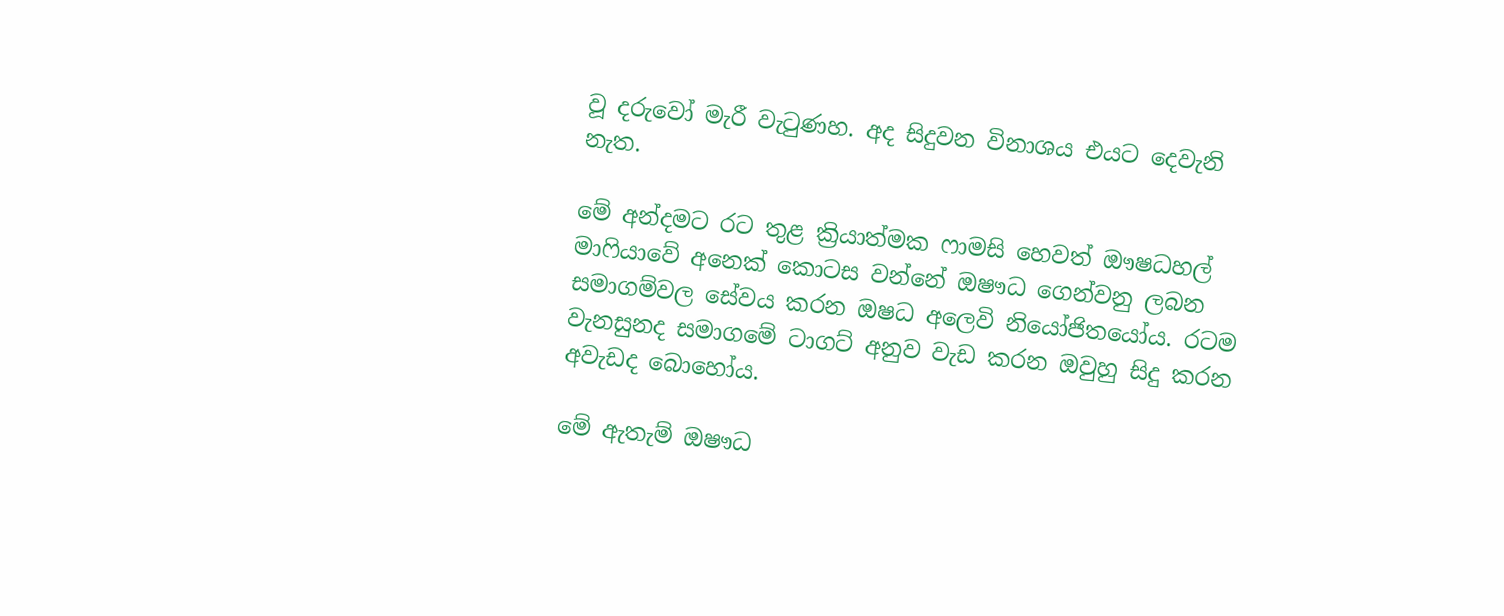වූ දරුවෝ මැරී වැටුණහ. අද සිදුවන විනාශය එයට දෙවැනි නැත.

මේ අන්දමට රට තුළ ක්‍රියාත්මක ෆාමසි හෙවත් ඖෂධහල් මාෆියාවේ අනෙක් කොටස වන්නේ ඔෂෟධ ගෙන්වනු ලබන සමාගම්වල සේවය කරන ඔෂධ අලෙවි නියෝජිතයෝය. රටම වැනසුනද සමාගමේ ටාගට් අනුව වැඩ කරන ඔවුහු සිදු කරන අවැඩද බොහෝය.

මේ ඇතැම් ඔෂෟධ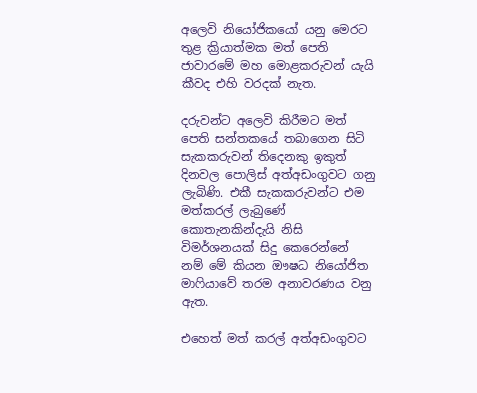අලෙවි නියෝජිකයෝ යනු මෙරට තුළ ක්‍රියාත්මක මත් පෙති ජාවාරමේ මහ මොළකරුවන් යැයි කීවද එහි වරදක් නැත.

දරුවන්ට අලෙවි කිරීමට මත් පෙති සන්තකයේ තබාගෙන සිටි සැකකරුවන් තිදෙනකු ඉකුත් දිනවල පොලිස් අත්අඩංගුවට ගනු ලැබිණි. එකී සැකකරුවන්ට එම මත්කරල් ලැබුණේ කොතැනකින්දැයි නිසි විමර්ශනයක් සිදු කෙරෙන්නේ නම් මේ කියන ඖෂධ නියෝජිත මාෆියාවේ තරම අනාවරණය වනු ඇත.

එහෙත් මත් කරල් අත්අඩංගුවට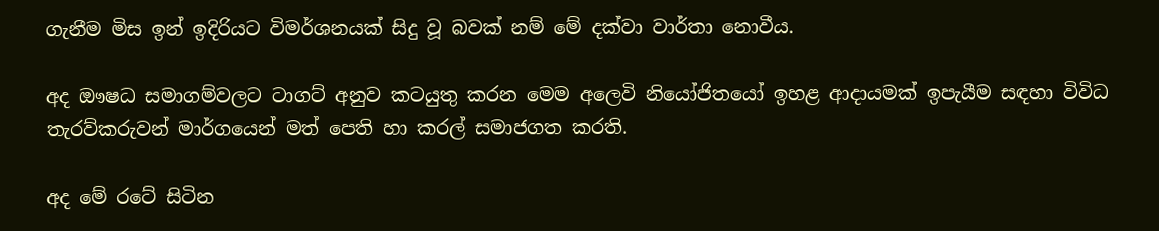ගැනීම මිස ඉන් ඉදිරියට විමර්ශනයක් සිදු වූ බවක් නම් මේ දක්වා වාර්තා නොවීය.

අද ඖෂධ සමාගම්වලට ටාගට් අනුව කටයුතු කරන මෙම අලෙවි නියෝජිතයෝ ඉහළ ආදායමක් ඉපැයීම සඳහා විවිධ තැරව්කරුවන් මාර්ගයෙන් මත් පෙති හා කරල් සමාජගත කරති.

අද මේ රටේ සිටින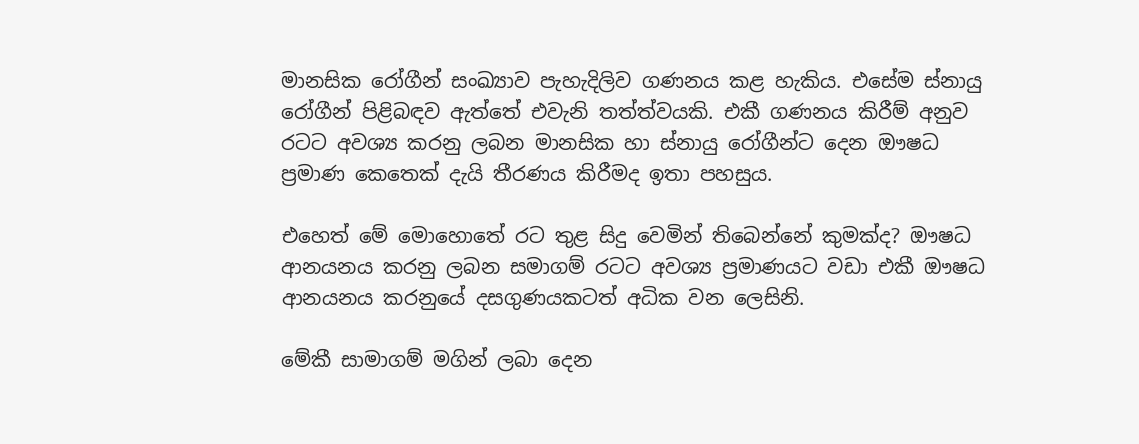මානසික රෝගීන් සංඛ්‍යාව පැහැදිලිව ගණනය කළ හැකිය. එසේම ස්නායු රෝගීන් පිළිබඳව ඇත්තේ එවැනි තත්ත්වයකි. එකී ගණනය කිරීම් අනුව රටට අවශ්‍ය කරනු ලබන මානසික හා ස්නායු රෝගීන්ට දෙන ඖෂධ ප්‍රමාණ කෙතෙක් දැයි තීරණය කිරීමද ඉතා පහසුය.

එහෙත් මේ මොහොතේ රට තුළ සිදු වෙමින් තිබෙන්නේ කුමක්ද? ඖෂධ ආනයනය කරනු ලබන සමාගම් රටට අවශ්‍ය ප්‍රමාණයට වඩා එකී ඖෂධ ආනයනය කරනුයේ දසගුණයකටත් අධික වන ලෙසිනි.

මේකී සාමාගම් මගින් ලබා දෙන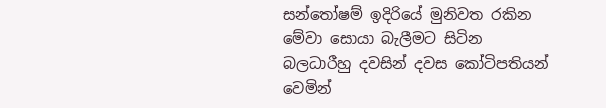සන්තෝෂම් ඉදිරියේ මුනිවත රකින මේවා සොයා බැලීමට සිටින බලධාරීහු දවසින් දවස කෝටිපතියන් වෙමින්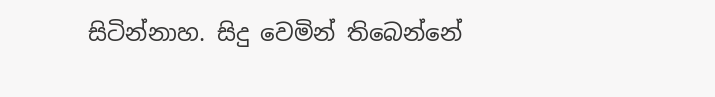සිටින්නාහ. සිදු වෙමින් තිබෙන්නේ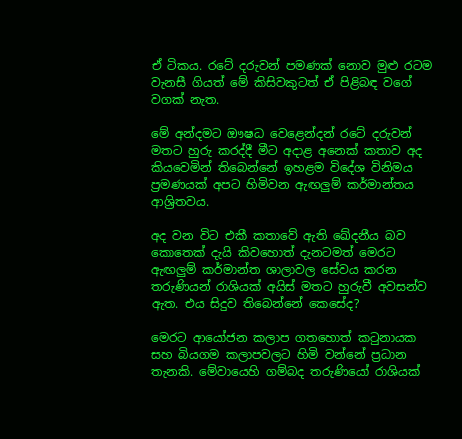ඒ ටිකය. රටේ දරුවන් පමණක් නොව මුළු රටම වැනසී ගියත් මේ කිසිවකුටත් ඒ පිළිබඳ වගේ වගක් නැත.

මේ අන්දමට ඖෂධ වෙළෙන්දන් රටේ දරුවන් මතට හුරු කරද්දී මීට අදාළ අනෙක් කතාව අද කියවෙමින් තිබෙන්නේ ඉහළම විදේශ විනිමය ප්‍රමණයක් අපට හිමිවන ඇඟලුම් කර්මාන්තය ආශ්‍රිතවය.

අද වන විට එකී කතාවේ ඇති ඛේදනීය බව කොතෙක් දැයි කිවහොත් දැනටමත් මෙරට ඇඟලුම් කර්මාන්ත ශාලාවල සේවය කරන තරුණියන් රාශියක් අයිස් මතට හුරුවී අවසන්ව ඇත. එය සිදුව තිබෙන්නේ කෙසේද?

මෙරට ආයෝජන කලාප ගතහොත් කටුනායක සහ බියගම කලාපවලට හිමි වන්නේ ප්‍රධාන තැනකි. මේවායෙහි ගම්බද තරුණියෝ රාශියක්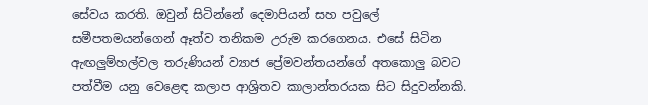සේවය කරති. ඔවුන් සිටින්නේ දෙමාපියන් සහ පවුලේ සමීපතමයන්ගෙන් ඈත්ව තනිකම උරුම කරගෙනය. එසේ සිටින ඇඟලුම්හල්වල තරුණියන් ව්‍යාජ ප්‍රේමවන්තයන්ගේ අතකොලු බවට පත්වීම යනු වෙළෙඳ කලාප ආශ්‍රිතව කාලාන්තරයක සිට සිදුවන්නකි.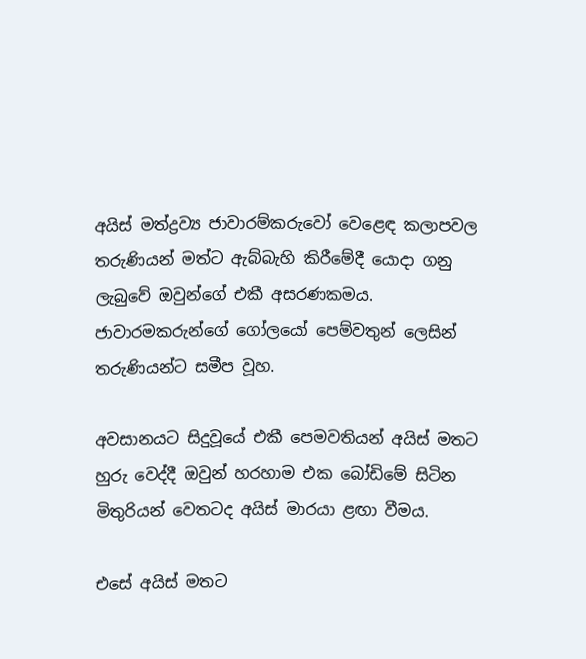අයිස් මත්ද්‍රව්‍ය ජාවාරම්කරුවෝ වෙළෙඳ කලාපවල තරුණියන් මත්ට ඇබ්බැහි කිරීමේදී යොදා ගනු ලැබුවේ ඔවුන්ගේ එකී අසරණකමය. ජාවාරමකරුන්ගේ ගෝලයෝ පෙම්වතුන් ලෙසින් තරුණියන්ට සමීප වූහ.

අවසානයට සිදුවූයේ එකී පෙමවතියන් අයිස් මතට හුරු වෙද්දී ඔවුන් හරහාම එක බෝඩිමේ සිටින මිතුරියන් වෙතටද අයිස් මාරයා ළඟා වීමය.

එසේ අයිස් මතට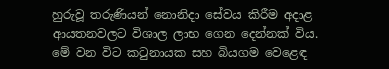හුරුවූ තරුණියන් නොනිදා සේවය කිරීම අදාළ ආයතනවලට විශාල ලාභ ගෙන දෙන්නක් විය. මේ වන විට කටුනායක සහ බියගම වෙළෙඳ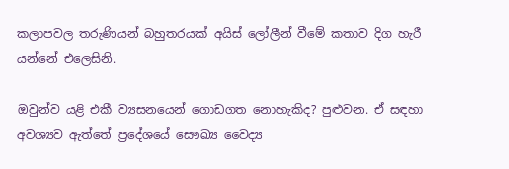කලාපවල තරුණියන් බහුතරයක් අයිස් ලෝලීන් වීමේ කතාව දිග හැරී යන්නේ එලෙසිනි.

ඔවුන්ව යළි එකී ව්‍යසනයෙන් ගොඩගත නොහැකිද? පුළුවන. ඒ සඳහා අවශ්‍යව ඇත්තේ ප්‍රදේශයේ සෞඛ්‍ය වෛද්‍ය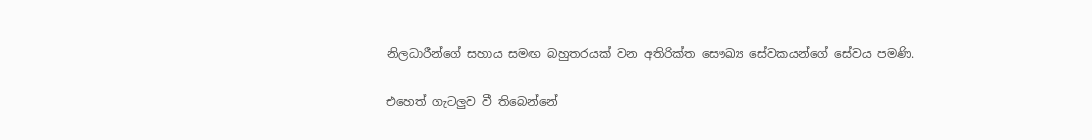නිලධාරීන්ගේ සහාය සමඟ බහුතරයක් වන අතිරික්ත සෞඛ්‍ය සේවකයන්ගේ සේවය පමණි.

එහෙත් ගැටලුව වී තිබෙන්නේ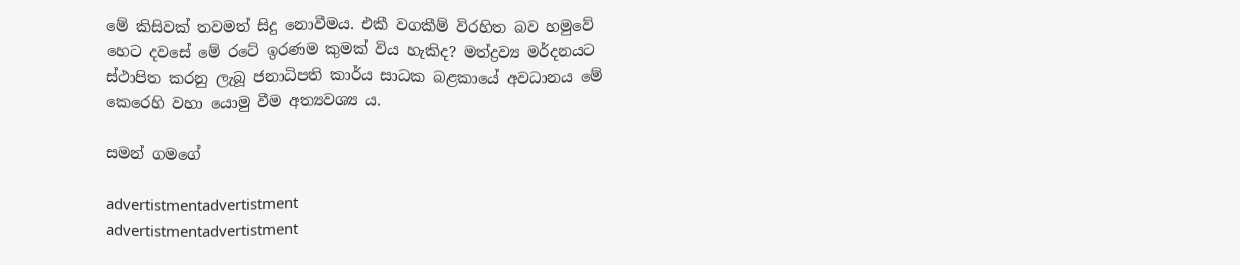මේ කිසිවක් තවමත් සිදු නොවීමය. එකී වගකීම් විරහිත බව හමුවේ හෙට දවසේ මේ රටේ ඉරණම කුමක් විය හැකිද? මත්ද්‍රව්‍ය මර්දනයට ස්ථාපිත කරනු ලැබූ ජනාධිපති කාර්ය සාධක බළකායේ අවධානය මේ කෙරෙහි වහා යොමු වීම අත්‍යවශ්‍ය ය.

සමන් ගමගේ

advertistmentadvertistment
advertistmentadvertistment